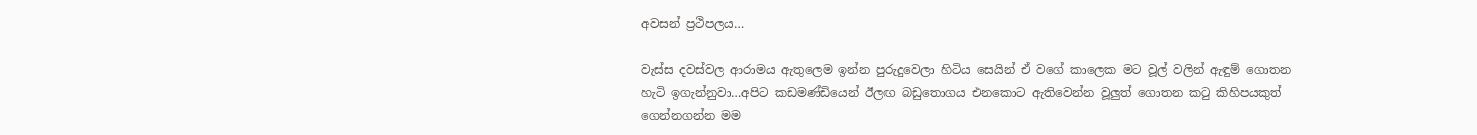අවසන් ප්‍රථිපලය…

වැස්ස දවස්වල ආරාමය ඇතුලෙම ඉන්න පුරුදුවෙලා හිටිය සෙයින් ඒ වගේ කාලෙක මට වූල් වලින් ඇඳුම් ගොතන හැටි ඉගැන්නුවා…අපිට කඩමණ්ඩියෙන් ඊලඟ බඩුතොගය එනකොට ඇතිවෙන්න වූලුත් ගොතන කටු කිහිපයකුත් ගෙන්නගන්න මම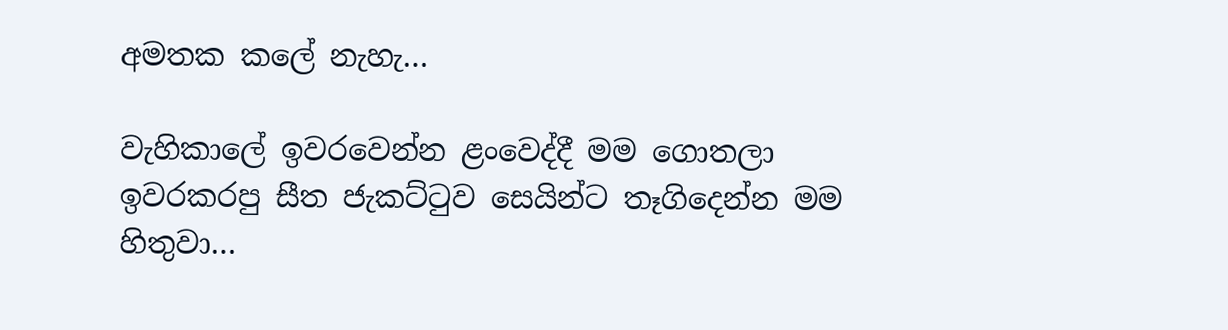අමතක කලේ නැහැ…

වැහිකාලේ ඉවරවෙන්න ළංවෙද්දී මම ගොතලා ඉවරකරපු සීත ජැකට්ටුව සෙයින්ට තෑගිදෙන්න මම හිතුවා…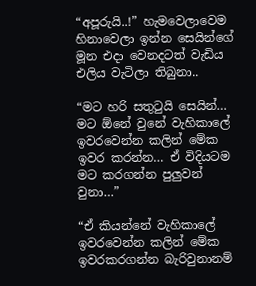“අපූරුයි..!” හැමවෙලාවෙම හිනාවෙලා ඉන්න සෙයින්ගේ මූන එදා වෙනදටත් වැඩිය එලිය වැටිලා තිබුනා..

“මට හරි සතුටුයි සෙයින්… මට ඕනේ වුනේ වැහිකාලේ ඉවරවෙන්න කලින් මේක ඉවර කරන්න… ඒ විදියටම මට කරගන්න පුලුවන් වුනා…”

“ඒ කියන්නේ වැහිකාලේ ඉවරවෙන්න කලින් මේක ඉවරකරගන්න බැරිවුනානම්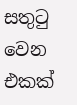සතුටු වෙන එකක්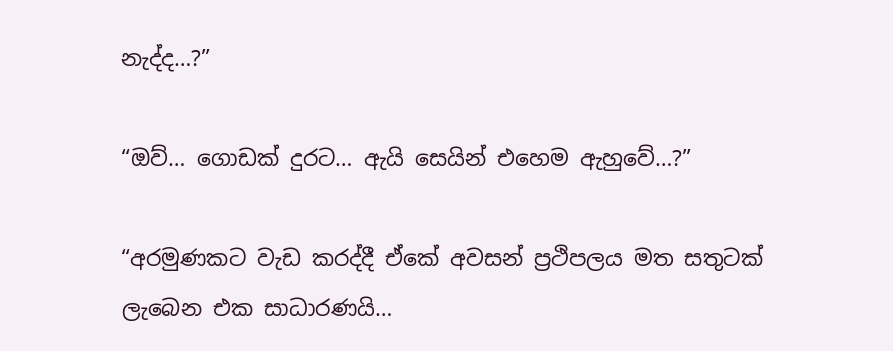නැද්ද…?”

“ඔව්… ගොඩක් දුරට… ඇයි සෙයින් එහෙම ඇහුවේ…?”

“අරමුණකට වැඩ කරද්දී ඒකේ අවසන් ප්‍රථිපලය මත සතුටක් ලැබෙන එක සාධාරණයි…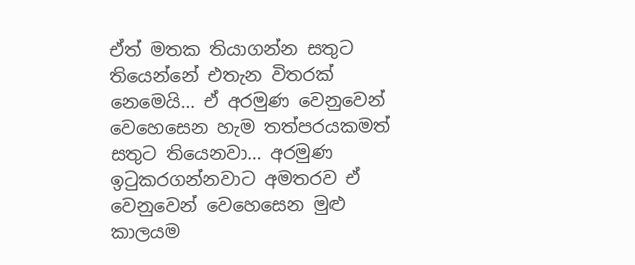ඒත් මතක තියාගන්න සතුට තියෙන්නේ එතැන විතරක් නෙමෙයි… ඒ අරමුණ වෙනුවෙන් වෙහෙසෙන හැම තත්පරයකමත් සතුට තියෙනවා… අරමුණ ඉටුකරගන්නවාට අමතරව ඒ වෙනුවෙන් වෙහෙසෙන මුළු කාලයම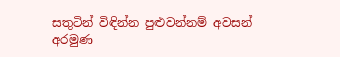සතුටින් විඳින්න පුළුවන්නම් අවසන් අරමුණ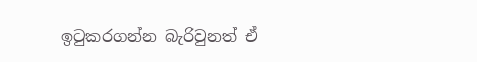ඉටුකරගන්න බැරිවුනත් ඒ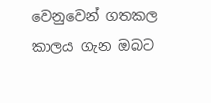වෙනුවෙන් ගතකල කාලය ගැන ඔබට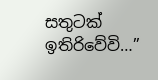සතුටක් ඉතිරිවේවි…”